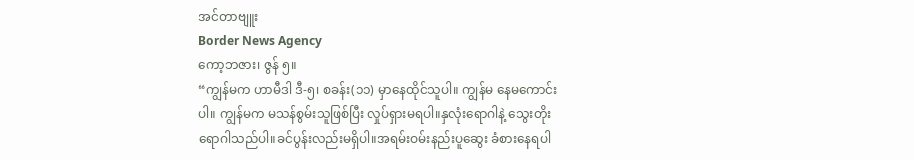အင်တာဗျူး
Border News Agency
ကော့ဘဇား၊ ဇွန် ၅။
“ကျွန်မက ဟာမီဒါ ဒီ-၅၊ စခန်း(၁၁) မှာနေထိုင်သူပါ။ ကျွန်မ နေမကောင်းပါ။ ကျွန်မက မသန်စွမ်းသူဖြစ်ပြီး လှုပ်ရှားမရပါ။နှလုံးရောဂါနဲ့ သွေးတိုးရောဂါသည်ပါ။ခင်ပွန်းလည်းမရှိပါ။အရမ်းဝမ်းနည်းပူဆွေး ခံစားနေရပါ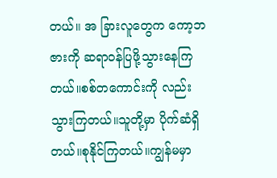တယ်။ အ ခြားလူတွေက ကော့ဘဇားကို ဆရာဝန်ပြဖို့သွားနေကြတယ်။စစ်တကောင်းကို လည်းသွားကြတယ်။သူတို့မှာ ပိုက်ဆံရှိတယ်။စုနိုင်ကြတယ်။ကျွန်မမှာ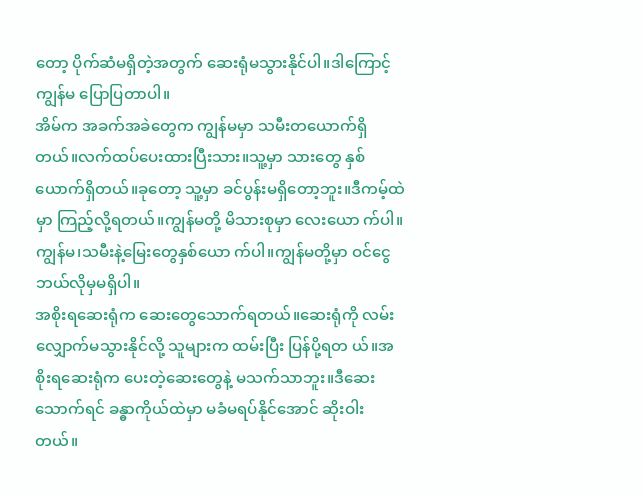တော့ ပိုက်ဆံမရှိတဲ့အတွက် ဆေးရုံမသွားနိုင်ပါ။ဒါကြောင့် ကျွန်မ ပြောပြတာပါ။
အိမ်က အခက်အခဲတွေက ကျွန်မမှာ သမီးတယောက်ရှိတယ်။လက်ထပ်ပေးထားပြီးသား။သူ့မှာ သားတွေ နှစ်ယောက်ရှိတယ်။ခုတော့ သူ့မှာ ခင်ပွန်းမရှိတော့ဘူး။ဒီကမ့်ထဲမှာ ကြည့်လို့ရတယ်။ကျွန်မတို့ မိသားစုမှာ လေးယော က်ပါ။ကျွန်မ၊သမီးနဲ့မြေးတွေနှစ်ယော က်ပါ။ကျွန်မတို့မှာ ဝင်ငွေဘယ်လိုမှမရှိပါ။
အစိုးရဆေးရုံက ဆေးတွေသောက်ရတယ်။ဆေးရုံကို လမ်းလျှောက်မသွားနိုင်လို့ သူများက ထမ်းပြီး ပြန်ပို့ရတ ယ်။အစိုးရဆေးရုံက ပေးတဲ့ဆေးတွေနဲ့ မသက်သာဘူး။ဒီဆေးသောက်ရင် ခန္ဓာကိုယ်ထဲမှာ မခံမရပ်နိုင်အောင် ဆိုးဝါးတယ်။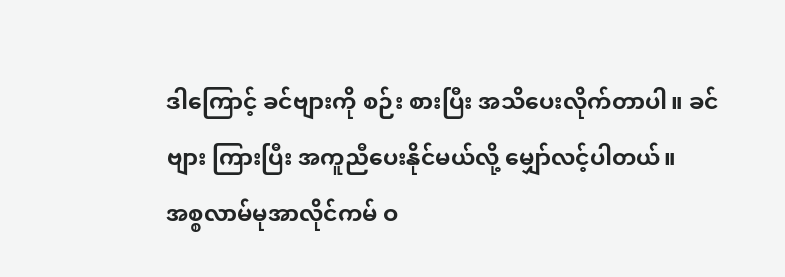ဒါကြောင့် ခင်ဗျားကို စဉ်း စားပြီး အသိပေးလိုက်တာပါ။ ခင်ဗျား ကြားပြီး အကူညီပေးနိုင်မယ်လို့ မျှော်လင့်ပါတယ်။
အစ္စလာမ်မုအာလိုင်ကမ် ဝ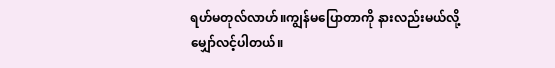ရဟ်မတုလ်လာဟ်။ကျွန်မပြောတာကို နားလည်းမယ်လို့ မျှော်လင့်ပါတယ်။